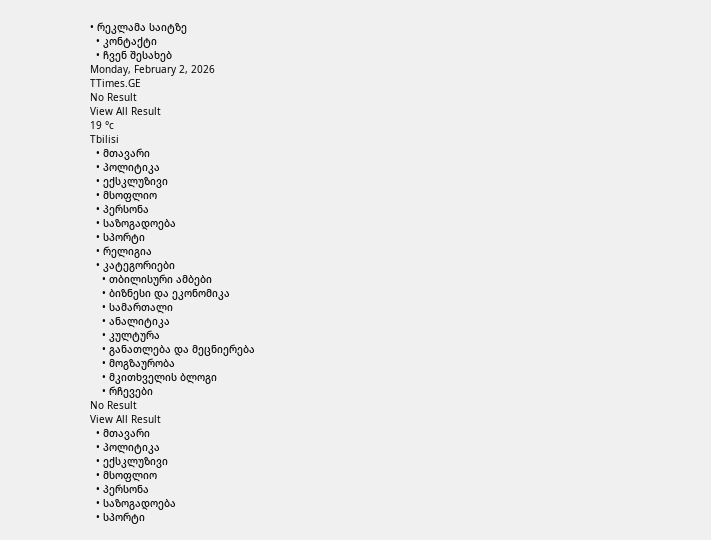• რეკლამა საიტზე
  • კონტაქტი
  • ჩვენ შესახებ
Monday, February 2, 2026
TTimes.GE
No Result
View All Result
19 °c
Tbilisi
  • მთავარი
  • პოლიტიკა
  • ექსკლუზივი
  • მსოფლიო
  • პერსონა
  • საზოგადოება
  • სპორტი
  • რელიგია
  • კატეგორიები
    • თბილისური ამბები
    • ბიზნესი და ეკონომიკა
    • სამართალი
    • ანალიტიკა
    • კულტურა
    • განათლება და მეცნიერება
    • მოგზაურობა
    • მკითხველის ბლოგი
    • რჩევები
No Result
View All Result
  • მთავარი
  • პოლიტიკა
  • ექსკლუზივი
  • მსოფლიო
  • პერსონა
  • საზოგადოება
  • სპორტი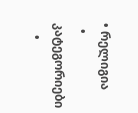• რელიგია
  • კატეგორიები
    •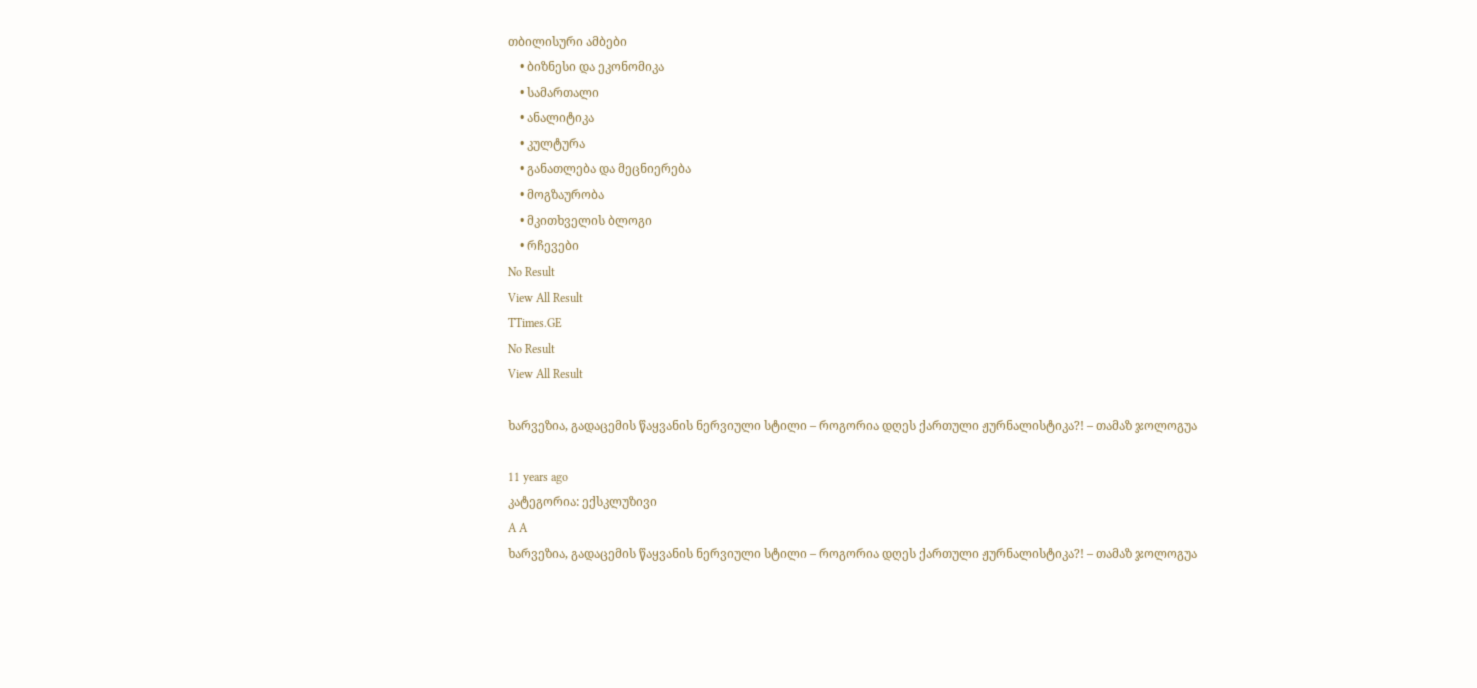თბილისური ამბები
    • ბიზნესი და ეკონომიკა
    • სამართალი
    • ანალიტიკა
    • კულტურა
    • განათლება და მეცნიერება
    • მოგზაურობა
    • მკითხველის ბლოგი
    • რჩევები
No Result
View All Result
TTimes.GE
No Result
View All Result

ხარვეზია, გადაცემის წაყვანის ნერვიული სტილი – როგორია დღეს ქართული ჟურნალისტიკა?! – თამაზ ჯოლოგუა

11 years ago
კატეგორია: ექსკლუზივი
A A
ხარვეზია, გადაცემის წაყვანის ნერვიული სტილი – როგორია დღეს ქართული ჟურნალისტიკა?! – თამაზ ჯოლოგუა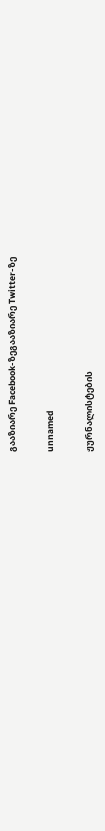გააზიარე Facebook-ზეგააზიარე Twitter-ზე

unnamed

ჟურნალისტების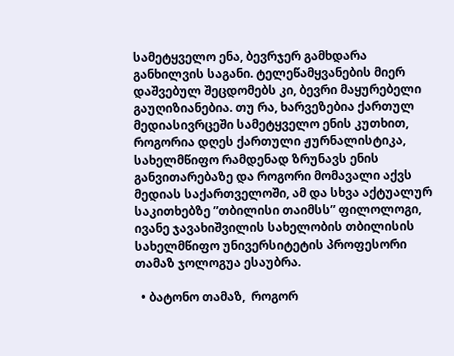სამეტყველო ენა, ბევრჯერ გამხდარა განხილვის საგანი. ტელეწამყვანების მიერ დაშვებულ შეცდომებს კი, ბევრი მაყურებელი გაუღიზიანებია. თუ რა, ხარვეზებია ქართულ მედიასივრცეში სამეტყველო ენის კუთხით, როგორია დღეს ქართული ჟურნალისტიკა, სახელმწიფო რამდენად ზრუნავს ენის განვითარებაზე და როგორი მომავალი აქვს მედიას საქართველოში, ამ და სხვა აქტუალურ საკითხებზე ”თბილისი თაიმსს” ფილოლოგი, ივანე ჯავახიშვილის სახელობის თბილისის სახელმწიფო უნივერსიტეტის პროფესორი თამაზ ჯოლოგუა ესაუბრა.

  • ბატონო თამაზ,  როგორ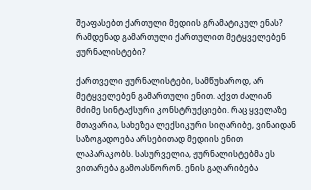შეაფასებთ ქართული მედიის გრამატიკულ ენას? რამდენად გამართული ქართულით მეტყველებენ ჟურნალისტები?

ქართველი ჟურნალისტები, სამწუხაროდ, არ მეტყველებენ გამართული ენით. აქვთ ძალიან მძიმე სინტაქსური კონსტრუქციები. რაც ყველაზე მთავარია, სახეზეა ლექსიკური სიღარიბე, ვინაიდან საზოგადოება არსებითად მედიის ენით ლაპარაკობს. სასურველია, ჟურნალისტებმა ეს ვითარება გამოასწორონ. ენის გაღარიბება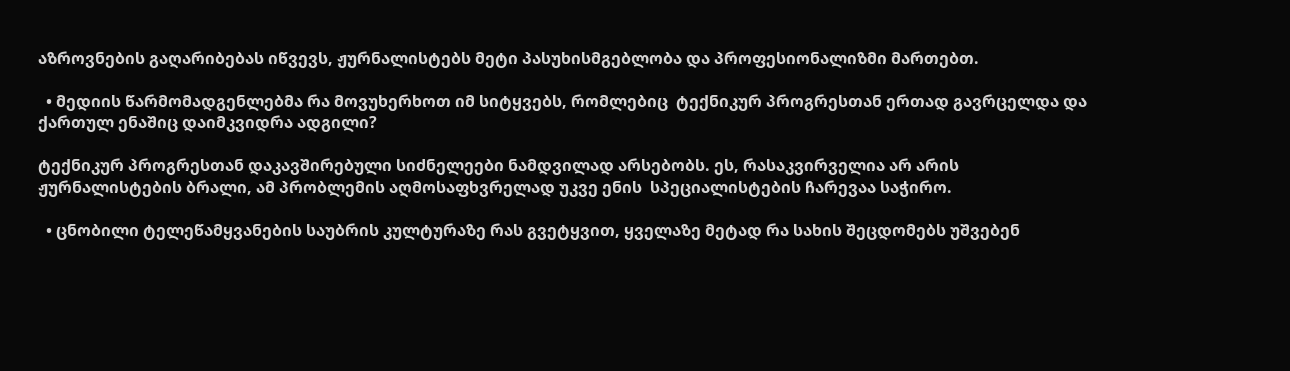აზროვნების გაღარიბებას იწვევს, ჟურნალისტებს მეტი პასუხისმგებლობა და პროფესიონალიზმი მართებთ.

  • მედიის წარმომადგენლებმა რა მოვუხერხოთ იმ სიტყვებს, რომლებიც  ტექნიკურ პროგრესთან ერთად გავრცელდა და ქართულ ენაშიც დაიმკვიდრა ადგილი?

ტექნიკურ პროგრესთან დაკავშირებული სიძნელეები ნამდვილად არსებობს. ეს, რასაკვირველია არ არის ჟურნალისტების ბრალი, ამ პრობლემის აღმოსაფხვრელად უკვე ენის  სპეციალისტების ჩარევაა საჭირო.

  • ცნობილი ტელეწამყვანების საუბრის კულტურაზე რას გვეტყვით, ყველაზე მეტად რა სახის შეცდომებს უშვებენ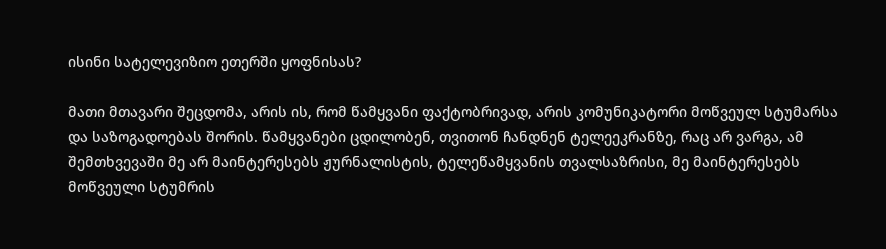ისინი სატელევიზიო ეთერში ყოფნისას?

მათი მთავარი შეცდომა, არის ის, რომ წამყვანი ფაქტობრივად, არის კომუნიკატორი მოწვეულ სტუმარსა და საზოგადოებას შორის. წამყვანები ცდილობენ, თვითონ ჩანდნენ ტელეეკრანზე, რაც არ ვარგა, ამ შემთხვევაში მე არ მაინტერესებს ჟურნალისტის, ტელეწამყვანის თვალსაზრისი, მე მაინტერესებს მოწვეული სტუმრის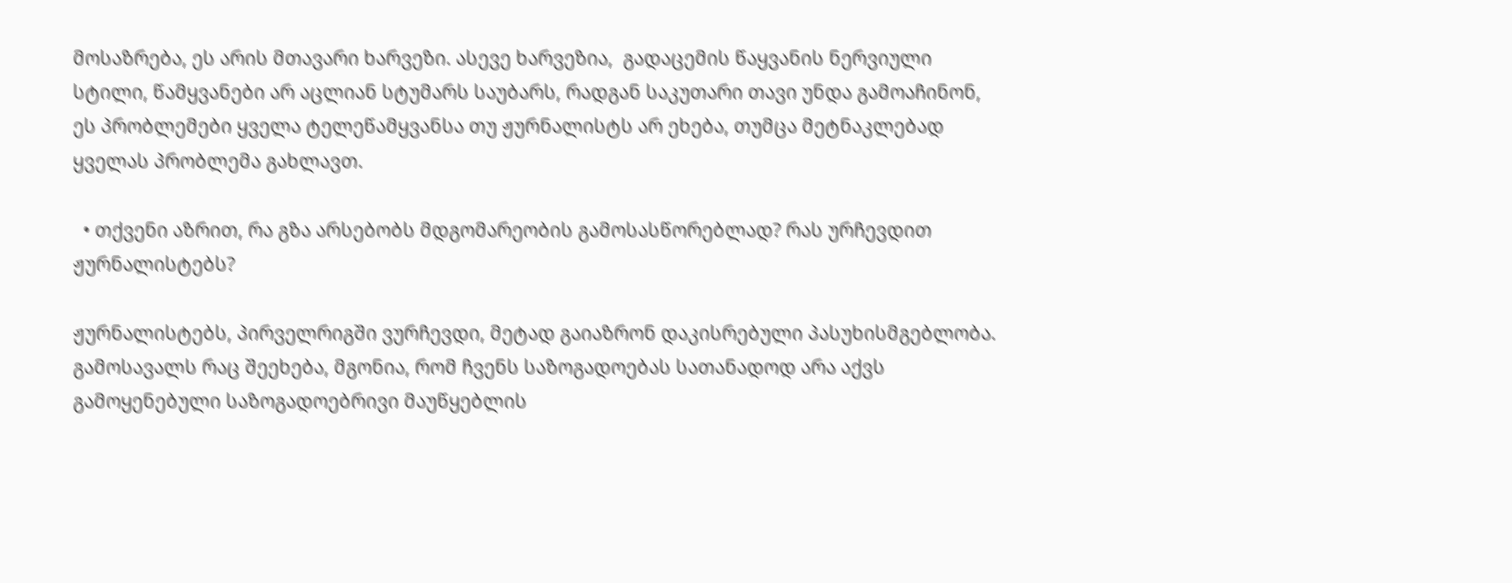მოსაზრება, ეს არის მთავარი ხარვეზი. ასევე ხარვეზია,  გადაცემის წაყვანის ნერვიული სტილი, წამყვანები არ აცლიან სტუმარს საუბარს, რადგან საკუთარი თავი უნდა გამოაჩინონ,  ეს პრობლემები ყველა ტელეწამყვანსა თუ ჟურნალისტს არ ეხება, თუმცა მეტნაკლებად ყველას პრობლემა გახლავთ.

  • თქვენი აზრით, რა გზა არსებობს მდგომარეობის გამოსასწორებლად? რას ურჩევდით ჟურნალისტებს?

ჟურნალისტებს, პირველრიგში ვურჩევდი, მეტად გაიაზრონ დაკისრებული პასუხისმგებლობა. გამოსავალს რაც შეეხება, მგონია, რომ ჩვენს საზოგადოებას სათანადოდ არა აქვს გამოყენებული საზოგადოებრივი მაუწყებლის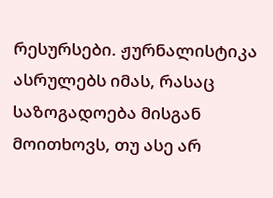რესურსები. ჟურნალისტიკა ასრულებს იმას, რასაც საზოგადოება მისგან მოითხოვს, თუ ასე არ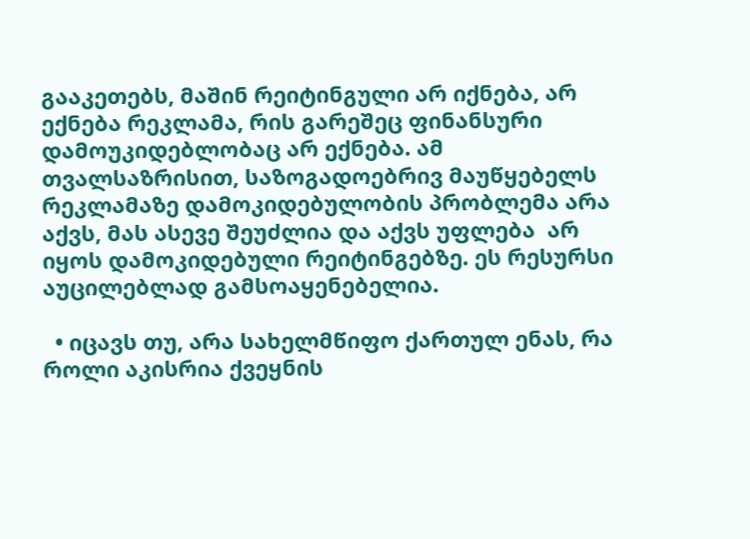გააკეთებს, მაშინ რეიტინგული არ იქნება, არ ექნება რეკლამა, რის გარეშეც ფინანსური დამოუკიდებლობაც არ ექნება. ამ თვალსაზრისით, საზოგადოებრივ მაუწყებელს რეკლამაზე დამოკიდებულობის პრობლემა არა აქვს, მას ასევე შეუძლია და აქვს უფლება  არ იყოს დამოკიდებული რეიტინგებზე. ეს რესურსი აუცილებლად გამსოაყენებელია.

  • იცავს თუ, არა სახელმწიფო ქართულ ენას, რა როლი აკისრია ქვეყნის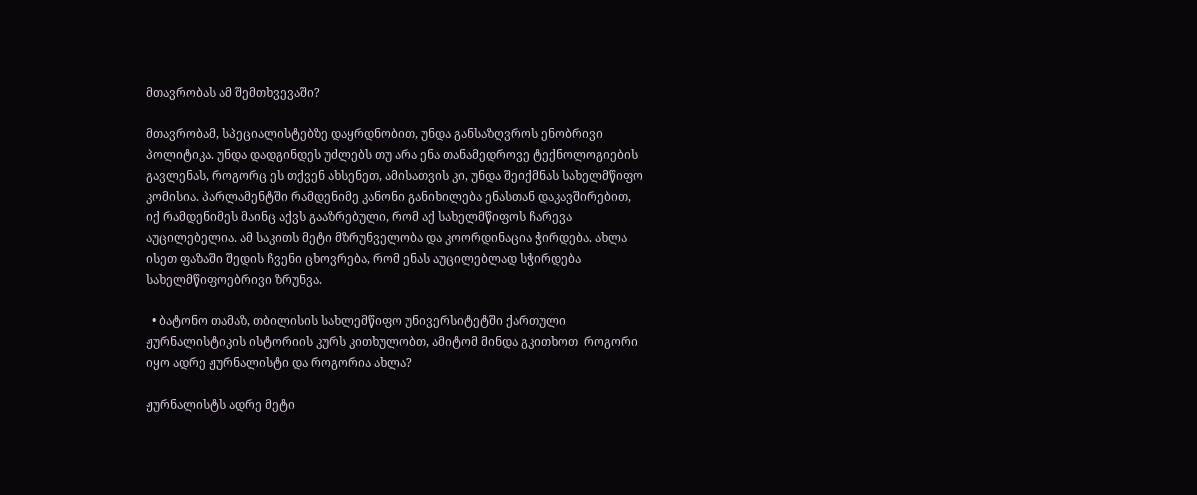მთავრობას ამ შემთხვევაში?

მთავრობამ, სპეციალისტებზე დაყრდნობით, უნდა განსაზღვროს ენობრივი პოლიტიკა. უნდა დადგინდეს უძლებს თუ არა ენა თანამედროვე ტექნოლოგიების გავლენას, როგორც ეს თქვენ ახსენეთ, ამისათვის კი, უნდა შეიქმნას სახელმწიფო კომისია. პარლამენტში რამდენიმე კანონი განიხილება ენასთან დაკავშირებით, იქ რამდენიმეს მაინც აქვს გააზრებული, რომ აქ სახელმწიფოს ჩარევა აუცილებელია. ამ საკითს მეტი მზრუნველობა და კოორდინაცია ჭირდება. ახლა ისეთ ფაზაში შედის ჩვენი ცხოვრება, რომ ენას აუცილებლად სჭირდება სახელმწიფოებრივი ზრუნვა.

  • ბატონო თამაზ, თბილისის სახლემწიფო უნივერსიტეტში ქართული ჟურნალისტიკის ისტორიის კურს კითხულობთ, ამიტომ მინდა გკითხოთ  როგორი იყო ადრე ჟურნალისტი და როგორია ახლა?

ჟურნალისტს ადრე მეტი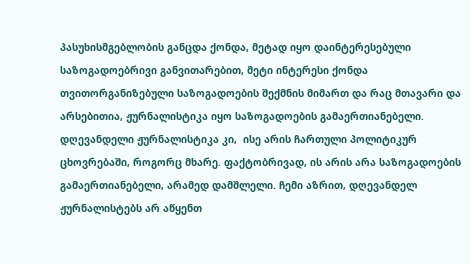პასუხისმგებლობის განცდა ქონდა, მეტად იყო დაინტერესებული საზოგადოებრივი განვითარებით, მეტი ინტერესი ქონდა თვითორგანიზებული საზოგადოების შექმნის მიმართ და რაც მთავარი და არსებითია, ჟურნალისტიკა იყო საზოგადოების გამაერთიანებელი. დღევანდელი ჟურნალისტიკა კი,  ისე არის ჩართული პოლიტიკურ ცხოვრებაში, როგორც მხარე. ფაქტობრივად, ის არის არა საზოგადოების გამაერთიანებელი, არამედ დამშლელი. ჩემი აზრით, დღევანდელ ჟურნალისტებს არ აწყენთ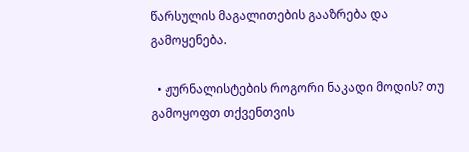წარსულის მაგალითების გააზრება და გამოყენება.

  • ჟურნალისტების როგორი ნაკადი მოდის? თუ გამოყოფთ თქვენთვის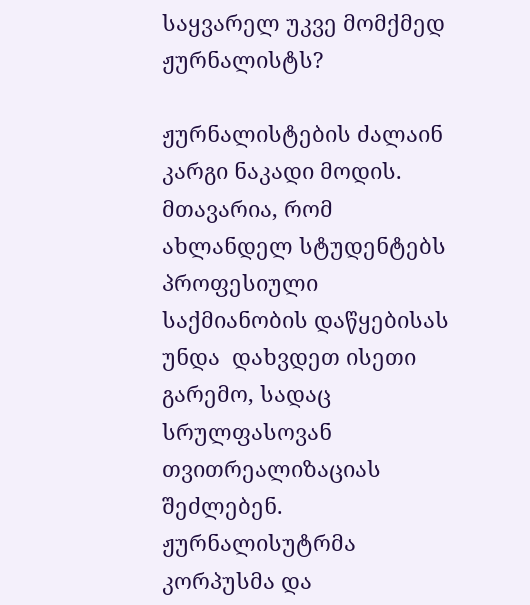საყვარელ უკვე მომქმედ ჟურნალისტს?

ჟურნალისტების ძალაინ კარგი ნაკადი მოდის. მთავარია, რომ ახლანდელ სტუდენტებს პროფესიული საქმიანობის დაწყებისას უნდა  დახვდეთ ისეთი გარემო, სადაც სრულფასოვან თვითრეალიზაციას შეძლებენ. ჟურნალისუტრმა  კორპუსმა და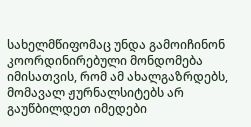სახელმწიფომაც უნდა გამოიჩინონ კოორდინირებული მონდომება იმისათვის, რომ ამ ახალგაზრდებს, მომავალ ჟურნალსიტებს არ გაუწბილდეთ იმედები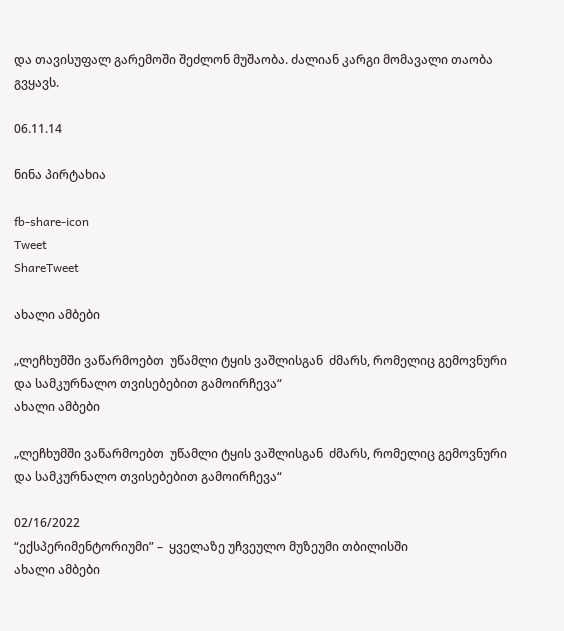და თავისუფალ გარემოში შეძლონ მუშაობა. ძალიან კარგი მომავალი თაობა გვყავს.

06.11.14

ნინა პირტახია

fb-share-icon
Tweet
ShareTweet

ახალი ამბები

„ლეჩხუმში ვაწარმოებთ  უწამლი ტყის ვაშლისგან  ძმარს, რომელიც გემოვნური და სამკურნალო თვისებებით გამოირჩევა“
ახალი ამბები

„ლეჩხუმში ვაწარმოებთ  უწამლი ტყის ვაშლისგან  ძმარს, რომელიც გემოვნური და სამკურნალო თვისებებით გამოირჩევა“

02/16/2022
“ექსპერიმენტორიუმი” –  ყველაზე უჩვეულო მუზეუმი თბილისში
ახალი ამბები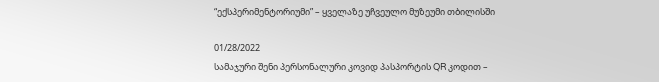“ექსპერიმენტორიუმი” – ყველაზე უჩვეულო მუზეუმი თბილისში

01/28/2022
სამაჯური შენი პერსონალური კოვიდ პასპორტის QR კოდით –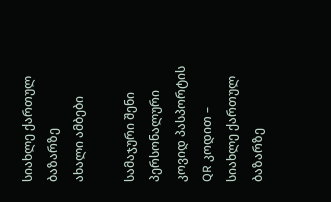სიახლე ქართულ ბაზარზე
ახალი ამბები

სამაჯური შენი პერსონალური კოვიდ პასპორტის QR კოდით – სიახლე ქართულ ბაზარზე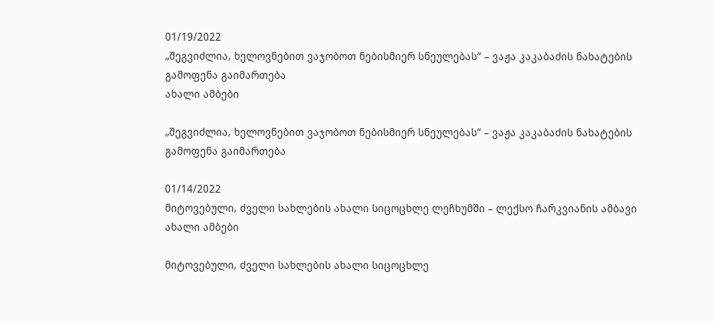01/19/2022
„შეგვიძლია, ხელოვნებით ვაჯობოთ ნებისმიერ სნეულებას“ – ვაჟა კაკაბაძის ნახატების გამოფენა გაიმართება
ახალი ამბები

„შეგვიძლია, ხელოვნებით ვაჯობოთ ნებისმიერ სნეულებას“ – ვაჟა კაკაბაძის ნახატების გამოფენა გაიმართება

01/14/2022
მიტოვებული, ძველი სახლების ახალი სიცოცხლე ლეჩხუმში – ლექსო ჩარკვიანის ამბავი
ახალი ამბები

მიტოვებული, ძველი სახლების ახალი სიცოცხლე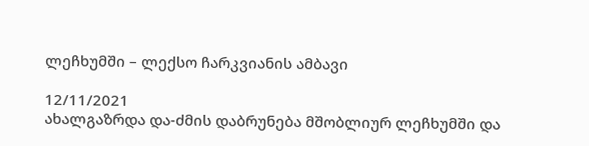ლეჩხუმში – ლექსო ჩარკვიანის ამბავი

12/11/2021
ახალგაზრდა და-ძმის დაბრუნება მშობლიურ ლეჩხუმში და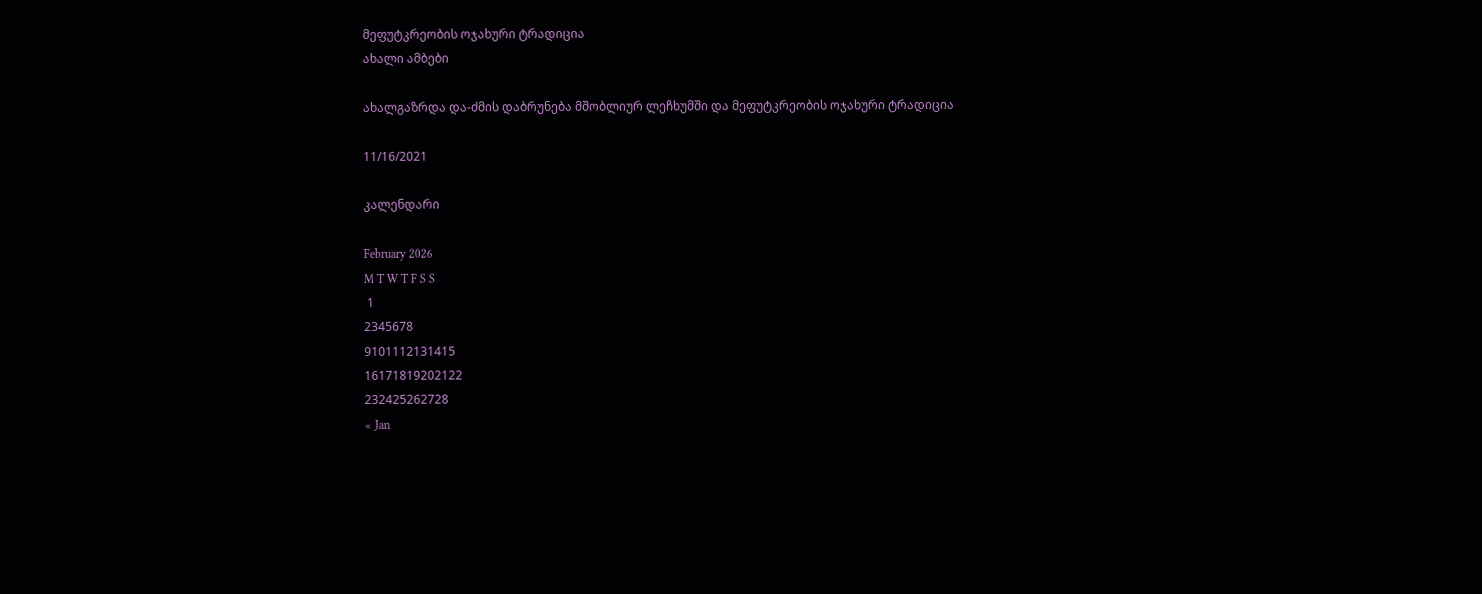მეფუტკრეობის ოჯახური ტრადიცია
ახალი ამბები

ახალგაზრდა და-ძმის დაბრუნება მშობლიურ ლეჩხუმში და მეფუტკრეობის ოჯახური ტრადიცია

11/16/2021

კალენდარი

February 2026
M T W T F S S
 1
2345678
9101112131415
16171819202122
232425262728
« Jan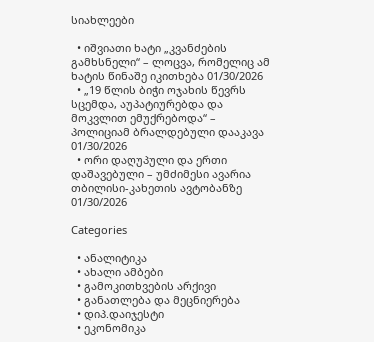სიახლეები

  • იშვიათი ხატი „კვანძების გამხსნელი“ – ლოცვა, რომელიც ამ ხატის წინაშე იკითხება 01/30/2026
  • „19 წლის ბიჭი ოჯახის წევრს სცემდა, აუპატიურებდა და მოკვლით ემუქრებოდა“ – პოლიციამ ბრალდებული დააკავა 01/30/2026
  • ორი დაღუპული და ერთი დაშავებული – უმძიმესი ავარია თბილისი-კახეთის ავტობანზე 01/30/2026

Categories

  • ანალიტიკა
  • ახალი ამბები
  • გამოკითხვების არქივი
  • განათლება და მეცნიერება
  • დიპ.დაიჯესტი
  • ეკონომიკა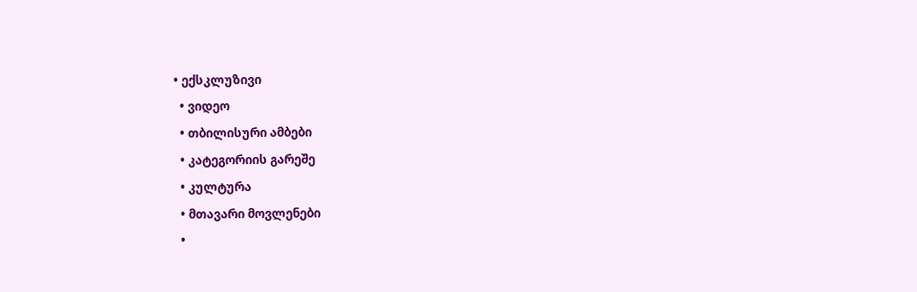• ექსკლუზივი
  • ვიდეო
  • თბილისური ამბები
  • კატეგორიის გარეშე
  • კულტურა
  • მთავარი მოვლენები
  •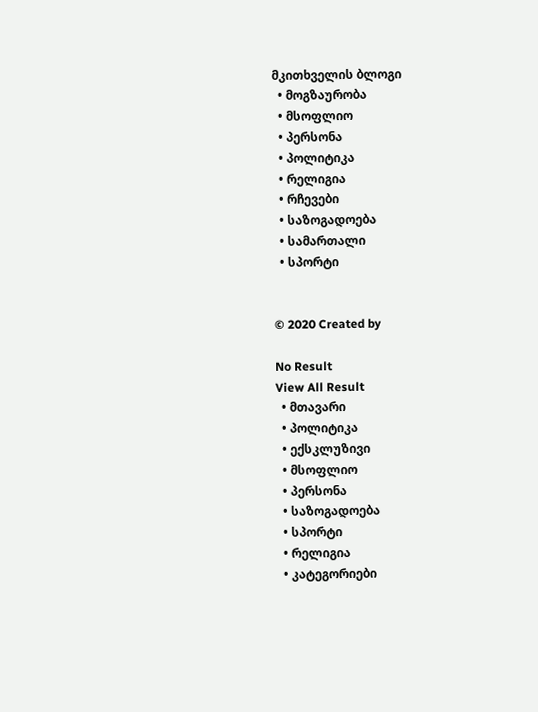მკითხველის ბლოგი
  • მოგზაურობა
  • მსოფლიო
  • პერსონა
  • პოლიტიკა
  • რელიგია
  • რჩევები
  • საზოგადოება
  • სამართალი
  • სპორტი


© 2020 Created by

No Result
View All Result
  • მთავარი
  • პოლიტიკა
  • ექსკლუზივი
  • მსოფლიო
  • პერსონა
  • საზოგადოება
  • სპორტი
  • რელიგია
  • კატეგორიები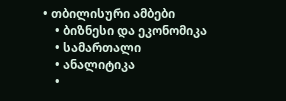• თბილისური ამბები
    • ბიზნესი და ეკონომიკა
    • სამართალი
    • ანალიტიკა
    •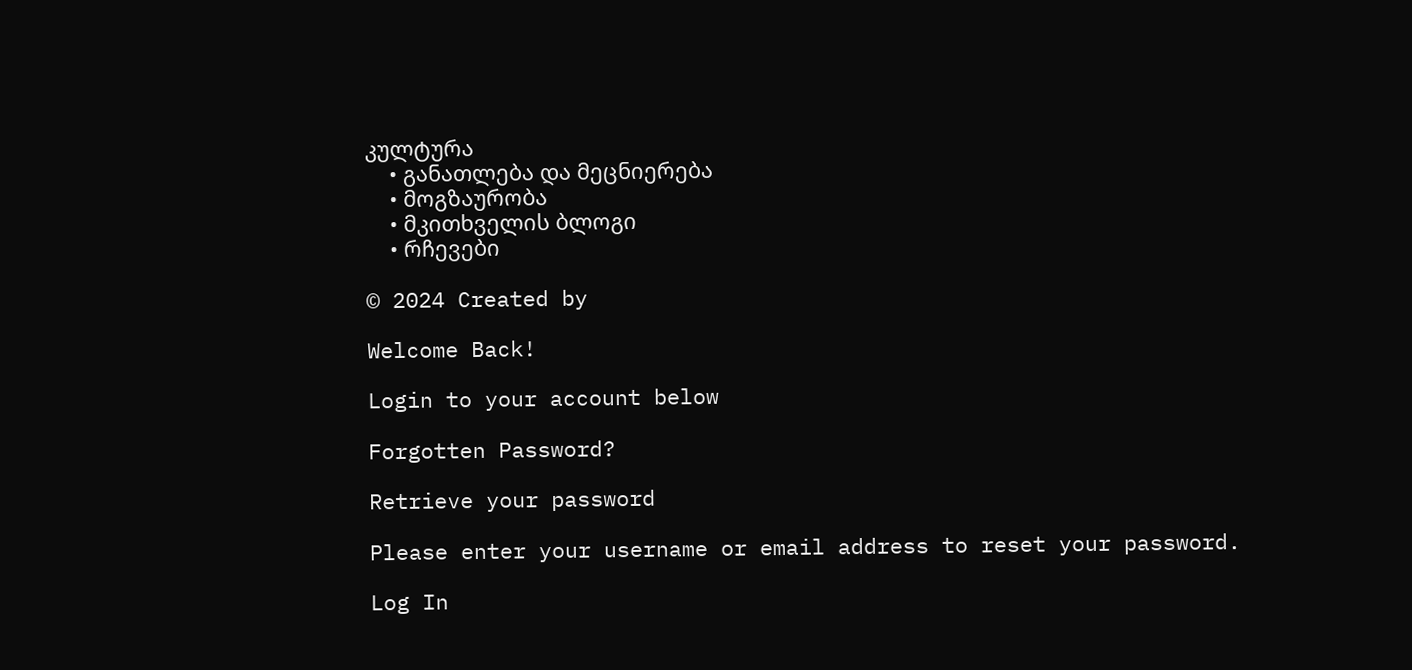კულტურა
    • განათლება და მეცნიერება
    • მოგზაურობა
    • მკითხველის ბლოგი
    • რჩევები

© 2024 Created by

Welcome Back!

Login to your account below

Forgotten Password?

Retrieve your password

Please enter your username or email address to reset your password.

Log In